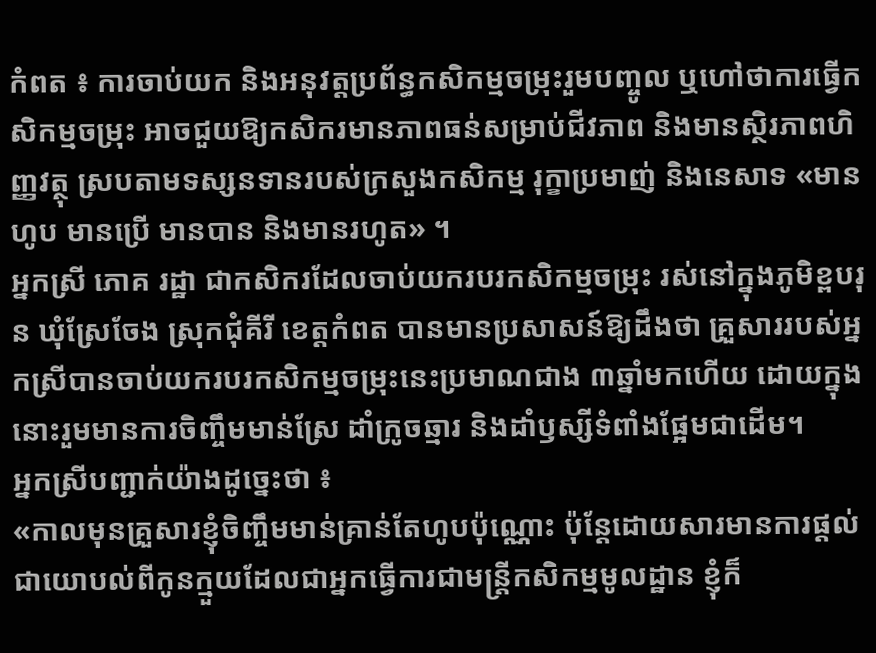កំពត ៖ ការចាប់យក និងអនុវត្តប្រព័ន្ធកសិកម្មចម្រុះរួមបញ្ចូល ឬហៅថាការធ្វើកសិកម្មចម្រុះ អាចជួយឱ្យកសិករមានភាពធន់សម្រាប់ជីវភាព និងមានស្ថិរភាពហិញ្ញវត្ថុ ស្របតាមទស្សនទានរបស់ក្រសួងកសិកម្ម រុក្ខាប្រមាញ់ និងនេសាទ «មានហូប មានប្រើ មានបាន និងមានរហូត» ។
អ្នកស្រី ភោគ រដ្ឋា ជាកសិករដែលចាប់យករបរកសិកម្មចម្រុះ រស់នៅក្នុងភូមិខ្ពបរុន ឃុំស្រែចែង ស្រុកជុំគីរី ខេត្តកំពត បានមានប្រសាសន៍ឱ្យដឹងថា គ្រួសាររបស់អ្នកស្រីបានចាប់យករបរកសិកម្មចម្រុះនេះប្រមាណជាង ៣ឆ្នាំមកហើយ ដោយក្នុងនោះរួមមានការចិញ្ចឹមមាន់ស្រែ ដាំក្រូចឆ្មារ និងដាំឫស្សីទំពាំងផ្អែមជាដើម។
អ្នកស្រីបញ្ជាក់យ៉ាងដូច្នេះថា ៖
«កាលមុនគ្រួសារខ្ញុំចិញ្ចឹមមាន់គ្រាន់តែហូបប៉ុណ្ណោះ ប៉ុន្តែដោយសារមានការផ្តល់ជាយោបល់ពីកូនក្មួយដែលជាអ្នកធ្វើការជាមន្រ្តីកសិកម្មមូលដ្ឋាន ខ្ញុំក៏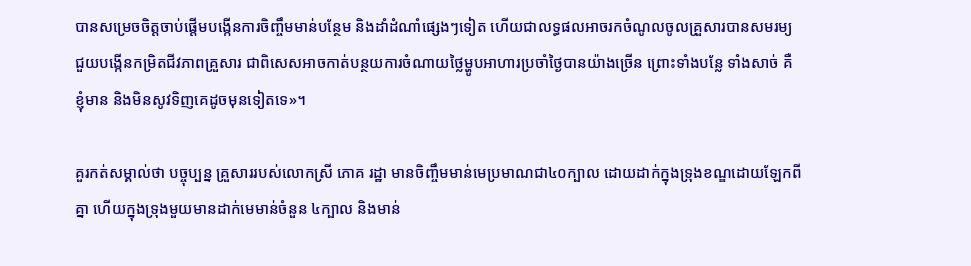បានសម្រេចចិត្តចាប់ផ្តើមបង្កើនការចិញ្ចឹមមាន់បន្ថែម និងដាំដំណាំផ្សេងៗទៀត ហើយជាលទ្ធផលអាចរកចំណូលចូលគ្រួសារបានសមរម្យ ជួយបង្កើនកម្រិតជីវភាពគ្រួសារ ជាពិសេសអាចកាត់បន្ថយការចំណាយថ្លៃម្ហូបអាហារប្រចាំថ្ងៃបានយ៉ាងច្រើន ព្រោះទាំងបន្លែ ទាំងសាច់ គឺខ្ញុំមាន និងមិនសូវទិញគេដូចមុនទៀតទេ»។

គួរកត់សម្គាល់ថា បច្ចុប្បន្ន គ្រួសាររបស់លោកស្រី ភោគ រដ្ឋា មានចិញ្ចឹមមាន់មេប្រមាណជា៤០ក្បាល ដោយដាក់ក្នុងទ្រុងខណ្ឌដោយឡែកពីគ្នា ហើយក្នុងទ្រុងមួយមានដាក់មេមាន់ចំនួន ៤ក្បាល និងមាន់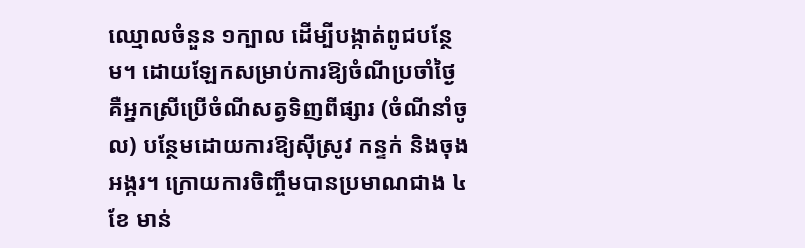ឈ្មោលចំនួន ១ក្បាល ដើម្បីបង្កាត់ពូជបន្ថែម។ ដោយឡែកសម្រាប់ការឱ្យចំណីប្រចាំថ្ងៃ គឺអ្នកស្រីប្រើចំណីសត្វទិញពីផ្សារ (ចំណីនាំចូល) បន្ថែមដោយការឱ្យស៊ីស្រូវ កន្ទក់ និងចុងអង្ករ។ ក្រោយការចិញ្ចឹមបានប្រមាណជាង ៤ខែ មាន់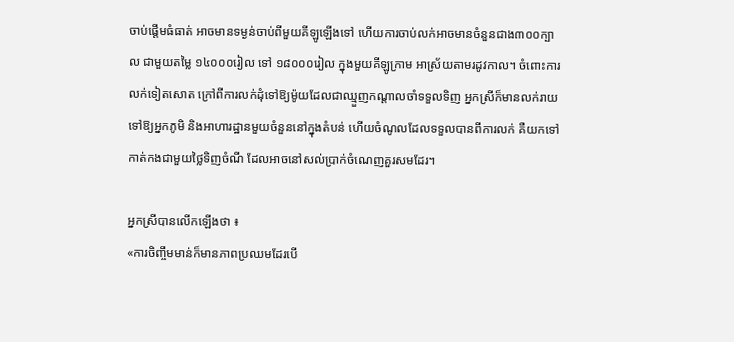ចាប់ផ្តើមធំធាត់ អាចមានទម្ងន់ចាប់ពីមួយគីឡូឡើងទៅ ហើយការចាប់លក់អាចមានចំនួនជាង៣០០ក្បាល ជាមួយតម្លៃ ១៤០០០រៀល ទៅ ១៨០០០រៀល ក្នុងមួយគីឡូក្រាម អាស្រ័យតាមរដូវកាល។ ចំពោះការលក់ទៀតសោត ក្រៅពីការលក់ដុំទៅឱ្យម៉ូយដែលជាឈ្មួញកណ្តាលចាំទទួលទិញ អ្នកស្រីក៏មានលក់រាយទៅឱ្យអ្នកភូមិ និងអាហារដ្ឋានមួយចំនួននៅក្នុងតំបន់ ហើយចំណូលដែលទទួលបានពីការលក់ គឺយកទៅកាត់កងជាមួយថ្លៃទិញចំណី ដែលអាចនៅសល់ប្រាក់ចំណេញគួរសមដែរ។

អ្នកស្រីបានលើកឡើងថា ៖
«ការចិញ្ចឹមមាន់ក៏មានភាពប្រឈមដែរបើ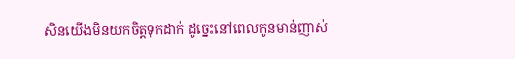សិនយើងមិនយកចិត្តទុកដាក់ ដូច្នេះនៅពេលកូនមាន់ញាស់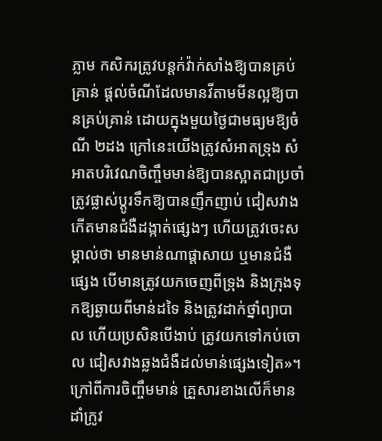ភ្លាម កសិករត្រូវបន្តក់វ៉ាក់សាំងឱ្យបានគ្រប់គ្រាន់ ផ្តល់ចំណីដែលមានវីតាមមីនល្អឱ្យបានគ្រប់គ្រាន់ ដោយក្នុងមួយថ្ងៃជាមធ្យមឱ្យចំណី ២ដង ក្រៅនេះយើងត្រូវសំអាតទ្រុង សំអាតបរិវេណចិញ្ចឹមមាន់ឱ្យបានស្អាតជាប្រចាំ ត្រូវផ្លាស់ប្តូរទឹកឱ្យបានញឹកញាប់ ជៀសវាងកើតមានជំងឺដង្កាត់ផ្សេងៗ ហើយត្រូវចេះសម្គាល់ថា មានមាន់ណាផ្តាសាយ ឬមានជំងឺផ្សេង បើមានត្រូវយកចេញពីទ្រុង និងក្រុងទុកឱ្យឆ្ងាយពីមាន់ដទៃ និងត្រូវដាក់ថ្នាំព្យាបាល ហើយប្រសិនបើងាប់ ត្រូវយកទៅកប់ចោល ជៀសវាងឆ្លងជំងឺដល់មាន់ផ្សេងទៀត»។
ក្រៅពីការចិញ្ចឹមមាន់ គ្រួសារខាងលើក៏មានដាំក្រូវ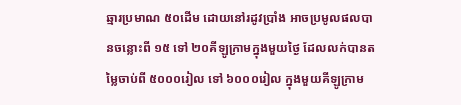ឆ្មារប្រមាណ ៥០ដើម ដោយនៅរដូវប្រាំង អាចប្រមូលផលបានចន្លោះពី ១៥ ទៅ ២០គីឡូក្រាមក្នុងមួយថ្ងៃ ដែលលក់បានតម្លៃចាប់ពី ៥០០០រៀល ទៅ ៦០០០រៀល ក្នុងមួយគីឡូក្រាម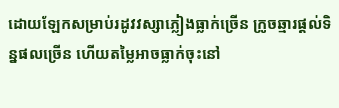ដោយឡែកសម្រាប់រដូវវស្សាភ្លៀងធ្លាក់ច្រើន ក្រូចឆ្មារផ្តល់ទិន្នផលច្រើន ហើយតម្លៃអាចធ្លាក់ចុះនៅ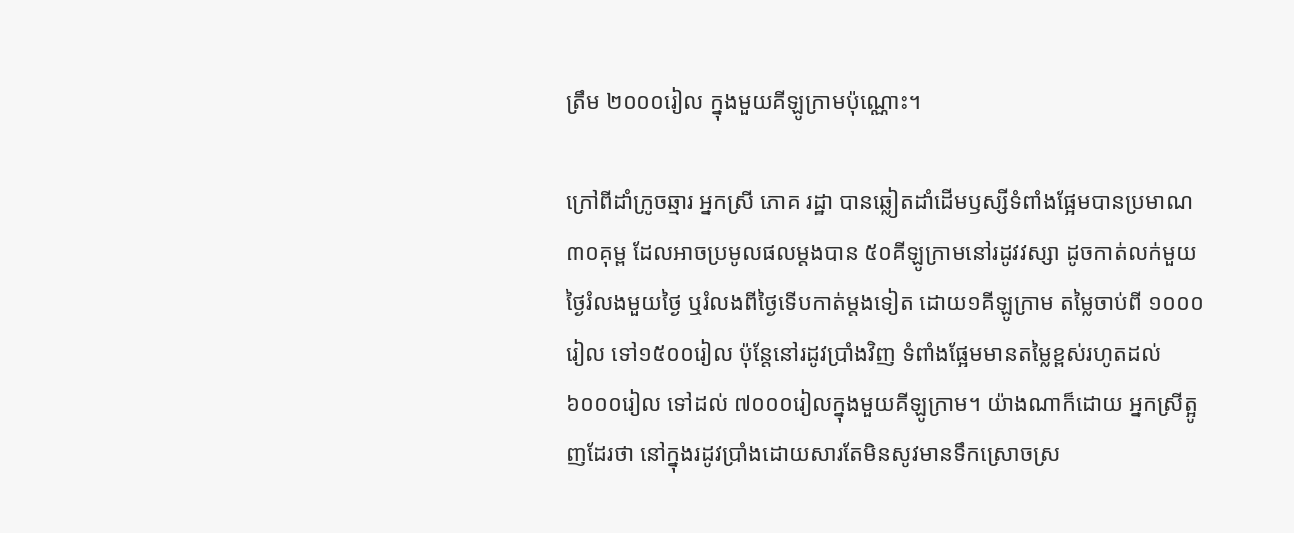ត្រឹម ២០០០រៀល ក្នុងមួយគីឡូក្រាមប៉ុណ្ណោះ។

ក្រៅពីដាំក្រូចឆ្មារ អ្នកស្រី ភោគ រដ្ឋា បានឆ្លៀតដាំដើមឫស្សីទំពាំងផ្អែមបានប្រមាណ ៣០គុម្ព ដែលអាចប្រមូលផលម្ដងបាន ៥០គីឡូក្រាមនៅរដូវវស្សា ដូចកាត់លក់មួយថ្ងៃរំលងមួយថ្ងៃ ឬរំលងពីថ្ងៃទើបកាត់ម្តងទៀត ដោយ១គីឡូក្រាម តម្លៃចាប់ពី ១០០០រៀល ទៅ១៥០០រៀល ប៉ុន្តែនៅរដូវប្រាំងវិញ ទំពាំងផ្អែមមានតម្លៃខ្ពស់រហូតដល់ ៦០០០រៀល ទៅដល់ ៧០០០រៀលក្នុងមួយគីឡូក្រាម។ យ៉ាងណាក៏ដោយ អ្នកស្រីត្អូញដែរថា នៅក្នុងរដូវប្រាំងដោយសារតែមិនសូវមានទឹកស្រោចស្រ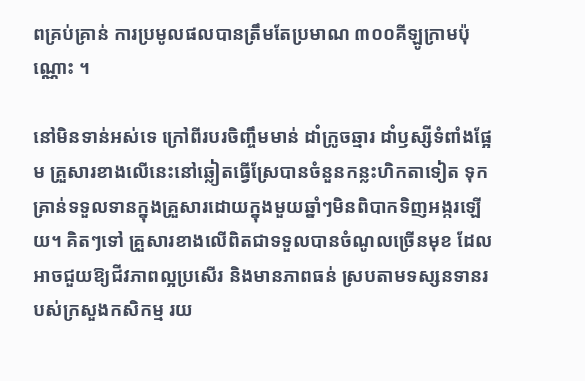ពគ្រប់គ្រាន់ ការប្រមូលផលបានត្រឹមតែប្រមាណ ៣០០គីឡូក្រាមប៉ុណ្ណោះ ។

នៅមិនទាន់អស់ទេ ក្រៅពីរបរចិញ្ចឹមមាន់ ដាំក្រូចឆ្មារ ដាំឫស្សីទំពាំងផ្អែម គ្រួសារខាងលើនេះនៅឆ្លៀតធ្វើស្រែបានចំនួនកន្លះហិកតាទៀត ទុកគ្រាន់ទទួលទានក្នុងគ្រួសារដោយក្នុងមួយឆ្នាំៗមិនពិបាកទិញអង្ករឡើយ។ គិតៗទៅ គ្រួសារខាងលើពិតជាទទួលបានចំណូលច្រើនមុខ ដែលអាចជួយឱ្យជីវភាពល្អប្រសើរ និងមានភាពធន់ ស្របតាមទស្សនទានរបស់ក្រសួងកសិកម្ម រយ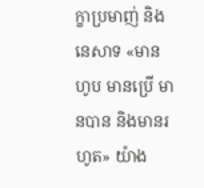ក្ខាប្រមាញ់ និងនេសាទ «មានហូប មានប្រើ មានបាន និងមានរហូត» យ៉ាង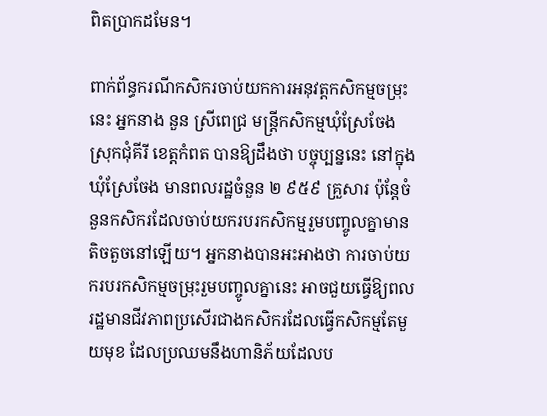ពិតប្រាកដមែន។

ពាក់ព័ន្ធករណីកសិករចាប់យកការអនុវត្តកសិកម្មចម្រុះនេះ អ្នកនាង នួន ស្រីពេជ្រ មន្រ្តីកសិកម្មឃុំស្រែចែង ស្រុកជុំគីរី ខេត្តកំពត បានឱ្យដឹងថា បច្ចុប្បន្ននេះ នៅក្នុងឃុំស្រែចែង មានពលរដ្ឋចំនួន ២ ៩៥៩ គ្រួសារ ប៉ុន្តែចំនួនកសិករដែលចាប់យករបរកសិកម្មរួមបញ្ចូលគ្នាមានតិចតួចនៅឡើយ។ អ្នកនាងបានអះអាងថា ការចាប់យករបរកសិកម្មចម្រុះរួមបញ្ចូលគ្នានេះ អាចជួយធ្វើឱ្យពលរដ្ឋមានជីវភាពប្រសើរជាងកសិករដែលធ្វើកសិកម្មតែមួយមុខ ដែលប្រឈមនឹងហានិភ័យដែលប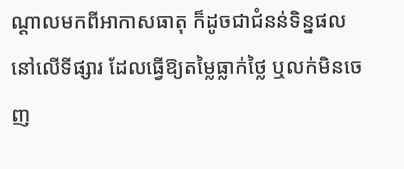ណ្តាលមកពីអាកាសធាតុ ក៏ដូចជាជំនន់ទិន្នផលនៅលើទីផ្សារ ដែលធ្វើឱ្យតម្លៃធ្លាក់ថ្លៃ ឬលក់មិនចេញ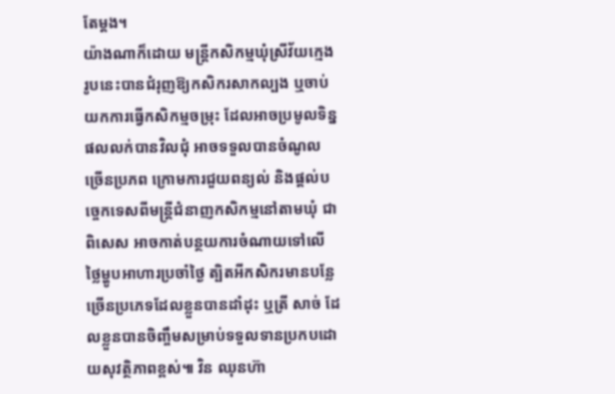តែម្ដង។
យ៉ាងណាក៏ដោយ មន្ត្រីកសិកម្មឃុំស្រីវ័យក្មេងរូបនេះបានជំរុញឱ្យកសិករសាកល្បង ឬចាប់យកការធ្វើកសិកម្មចម្រុះ ដែលអាចប្រមូលទិន្នផលលក់បានវិលជុំ អាចទទួលបានចំណូលច្រើនប្រភព ក្រោមការជួយពន្យល់ និងផ្ដល់បច្ចេកទេសពីមន្ត្រីជំនាញកសិកម្មនៅតាមឃុំ ជាពិសេស អាចកាត់បន្ថយការចំណាយទៅលើថ្លៃម្ហូបអាហារប្រចាំថ្ងៃ ត្បិតអីកសិករមានបន្លែច្រើនប្រភេទដែលខ្លួនបានដាំដុះ ឬត្រី សាច់ ដែលខ្លួនបានចិញ្ចឹមសម្រាប់ទទួលទានប្រកបដោយសុវត្ថិភាពខ្ពស់៕ វិន ឈុនហ៊ា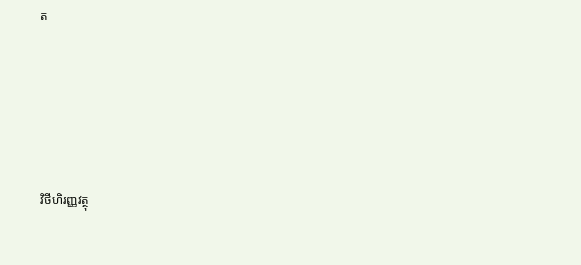ត





វិថីហិរញ្ញវត្ថុ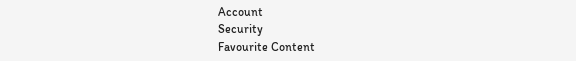Account
Security
Favourite Content